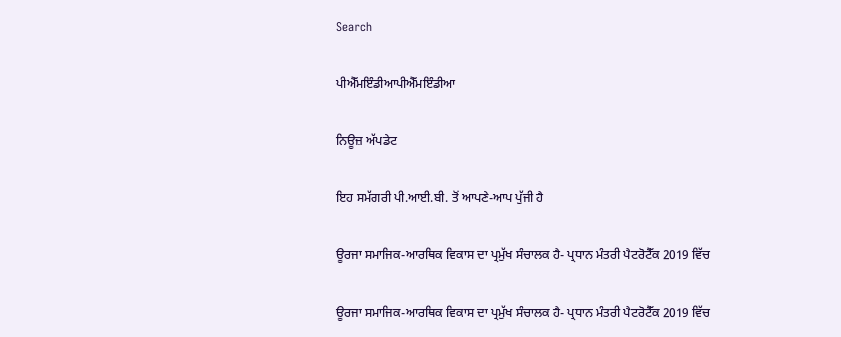Search

ਪੀਐੱਮਇੰਡੀਆਪੀਐੱਮਇੰਡੀਆ

ਨਿਊਜ਼ ਅੱਪਡੇਟ

ਇਹ ਸਮੱਗਰੀ ਪੀ.ਆਈ.ਬੀ. ਤੋਂ ਆਪਣੇ-ਆਪ ਪੁੱਜੀ ਹੈ

ਊਰਜਾ ਸਮਾਜਿਕ-ਆਰਥਿਕ ਵਿਕਾਸ ਦਾ ਪ੍ਰਮੁੱਖ ਸੰਚਾਲਕ ਹੈ- ਪ੍ਰਧਾਨ ਮੰਤਰੀ ਪੈਟਰੋਟੈੱਕ 2019 ਵਿੱਚ

ਊਰਜਾ ਸਮਾਜਿਕ-ਆਰਥਿਕ ਵਿਕਾਸ ਦਾ ਪ੍ਰਮੁੱਖ ਸੰਚਾਲਕ ਹੈ- ਪ੍ਰਧਾਨ ਮੰਤਰੀ ਪੈਟਰੋਟੈੱਕ 2019 ਵਿੱਚ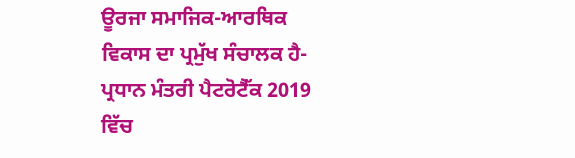ਊਰਜਾ ਸਮਾਜਿਕ-ਆਰਥਿਕ ਵਿਕਾਸ ਦਾ ਪ੍ਰਮੁੱਖ ਸੰਚਾਲਕ ਹੈ- ਪ੍ਰਧਾਨ ਮੰਤਰੀ ਪੈਟਰੋਟੈੱਕ 2019 ਵਿੱਚ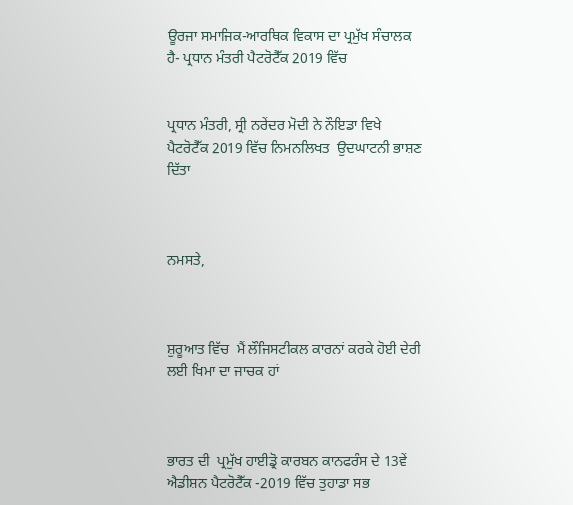ਊਰਜਾ ਸਮਾਜਿਕ-ਆਰਥਿਕ ਵਿਕਾਸ ਦਾ ਪ੍ਰਮੁੱਖ ਸੰਚਾਲਕ ਹੈ- ਪ੍ਰਧਾਨ ਮੰਤਰੀ ਪੈਟਰੋਟੈੱਕ 2019 ਵਿੱਚ


ਪ੍ਰਧਾਨ ਮੰਤਰੀ, ਸ੍ਰੀ ਨਰੇਂਦਰ ਮੋਦੀ ਨੇ ਨੌਇਡਾ ਵਿਖੇ ਪੈਟਰੋਟੈੱਕ 2019 ਵਿੱਚ ਨਿਮਨਲਿਖਤ  ਉਦਘਾਟਨੀ ਭਾਸ਼ਣ ਦਿੱਤਾ



ਨਮਸਤੇ,



ਸ਼ੁਰੂਆਤ ਵਿੱਚ  ਮੈਂ ਲੌਜਿਸਟੀਕਲ ਕਾਰਨਾਂ ਕਰਕੇ ਹੋਈ ਦੇਰੀ ਲਈ ਖਿਮਾ ਦਾ ਜਾਚਕ ਹਾਂ



ਭਾਰਤ ਦੀ  ਪ੍ਰਮੁੱਖ ਹਾਈਡ੍ਰੋ ਕਾਰਬਨ ਕਾਨਫਰੰਸ ਦੇ 13ਵੇਂ ਐਡੀਸ਼ਨ ਪੈਟਰੋਟੈੱਕ -2019 ਵਿੱਚ ਤੁਹਾਡਾ ਸਭ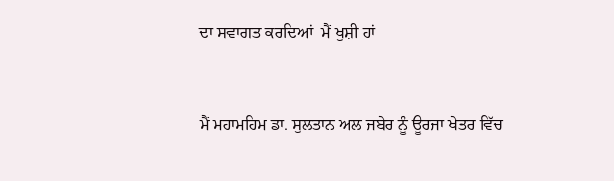ਦਾ ਸਵਾਗਤ ਕਰਦਿਆਂ  ਮੈਂ ਖੁਸ਼ੀ ਹਾਂ



ਮੈਂ ਮਹਾਮਹਿਮ ਡਾ. ਸੁਲਤਾਨ ਅਲ ਜਬੇਰ ਨੂੰ ਊਰਜਾ ਖੇਤਰ ਵਿੱਚ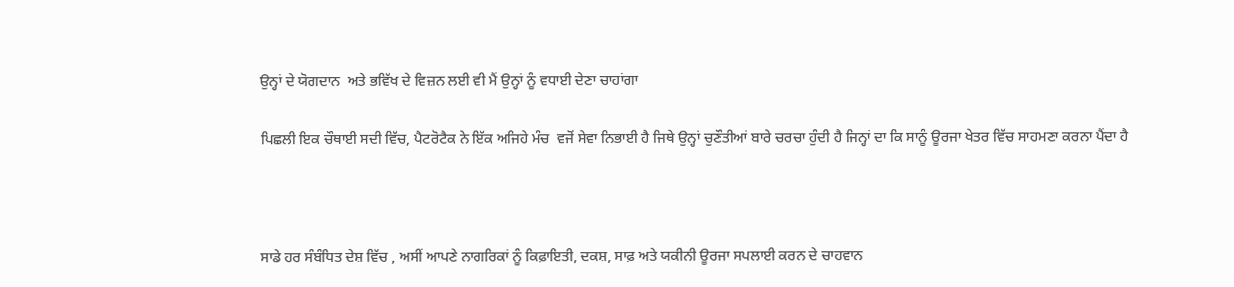ਉਨ੍ਹਾਂ ਦੇ ਯੋਗਦਾਨ  ਅਤੇ ਭਵਿੱਖ ਦੇ ਵਿਜ਼ਨ ਲਈ ਵੀ ਮੈਂ ਉਨ੍ਹਾਂ ਨੂੰ ਵਧਾਈ ਦੇਣਾ ਚਾਹਾਂਗਾ

ਪਿਛਲੀ ਇਕ ਚੌਥਾਈ ਸਦੀ ਵਿੱਚ, ਪੈਟਰੋਟੈਕ ਨੇ ਇੱਕ ਅਜਿਹੇ ਮੰਚ  ਵਜੋਂ ਸੇਵਾ ਨਿਭਾਈ ਹੈ ਜਿਥੇ ਉਨ੍ਹਾਂ ਚੁਣੌਤੀਆਂ ਬਾਰੇ ਚਰਚਾ ਹੁੰਦੀ ਹੈ ਜਿਨ੍ਹਾਂ ਦਾ ਕਿ ਸਾਨੂੰ ਊਰਜਾ ਖੇਤਰ ਵਿੱਚ ਸਾਹਮਣਾ ਕਰਨਾ ਪੈਂਦਾ ਹੈ



ਸਾਡੇ ਹਰ ਸੰਬੰਧਿਤ ਦੇਸ਼ ਵਿੱਚ , ਅਸੀਂ ਆਪਣੇ ਨਾਗਰਿਕਾਂ ਨੂੰ ਕਿਫ਼ਾਇਤੀ, ਦਕਸ਼, ਸਾਫ਼ ਅਤੇ ਯਕੀਨੀ ਊਰਜਾ ਸਪਲਾਈ ਕਰਨ ਦੇ ਚਾਹਵਾਨ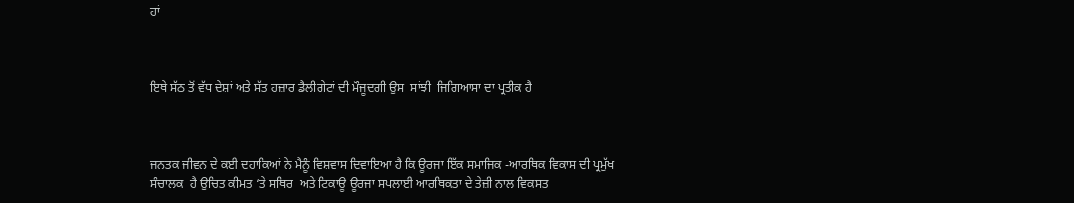ਹਾਂ



ਇਥੇ ਸੱਠ ਤੋਂ ਵੱਧ ਦੇਸ਼ਾਂ ਅਤੇ ਸੱਤ ਹਜ਼ਾਰ ਡੈਲੀਗੇਟਾਂ ਦੀ ਮੌਜੂਦਗੀ ਉਸ  ਸਾਂਝੀ  ਜਿਗਿਆਸਾ ਦਾ ਪ੍ਰਤੀਕ ਹੈ



ਜਨਤਕ ਜੀਵਨ ਦੇ ਕਈ ਦਹਾਕਿਆਂ ਨੇ ਮੈਨੂੰ ਵਿਸ਼ਵਾਸ ਦਿਵਾਇਆ ਹੈ ਕਿ ਊਰਜਾ ਇੱਕ ਸਮਾਜਿਕ -ਆਰਥਿਕ ਵਿਕਾਸ ਦੀ ਪ੍ਰਮੁੱਖ ਸੰਚਾਲਕ  ਹੈ ਉਚਿਤ ਕੀਮਤ ‘ਤੇ ਸਥਿਰ  ਅਤੇ ਟਿਕਾਊ ਊਰਜਾ ਸਪਲਾਈ ਆਰਥਿਕਤਾ ਦੇ ਤੇਜ਼ੀ ਨਾਲ ਵਿਕਸਤ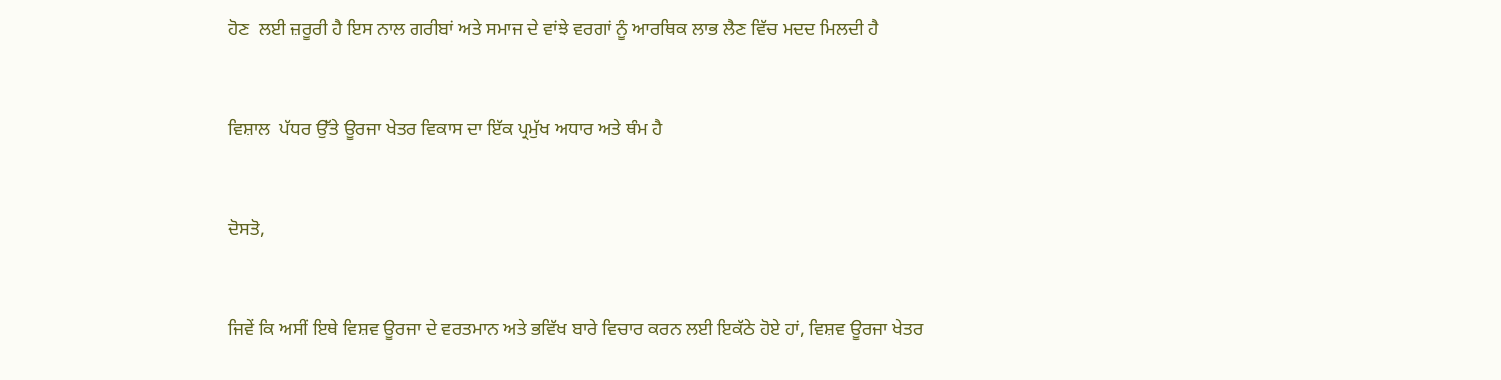ਹੋਣ  ਲਈ ਜ਼ਰੂਰੀ ਹੈ ਇਸ ਨਾਲ ਗਰੀਬਾਂ ਅਤੇ ਸਮਾਜ ਦੇ ਵਾਂਝੇ ਵਰਗਾਂ ਨੂੰ ਆਰਥਿਕ ਲਾਭ ਲੈਣ ਵਿੱਚ ਮਦਦ ਮਿਲਦੀ ਹੈ



ਵਿਸ਼ਾਲ  ਪੱਧਰ ਉੱਤੇ ਊਰਜਾ ਖੇਤਰ ਵਿਕਾਸ ਦਾ ਇੱਕ ਪ੍ਰਮੁੱਖ ਅਧਾਰ ਅਤੇ ਥੰਮ ਹੈ



ਦੋਸਤੋ,



ਜਿਵੇਂ ਕਿ ਅਸੀਂ ਇਥੇ ਵਿਸ਼ਵ ਊਰਜਾ ਦੇ ਵਰਤਮਾਨ ਅਤੇ ਭਵਿੱਖ ਬਾਰੇ ਵਿਚਾਰ ਕਰਨ ਲਈ ਇਕੱਠੇ ਹੋਏ ਹਾਂ, ਵਿਸ਼ਵ ਊਰਜਾ ਖੇਤਰ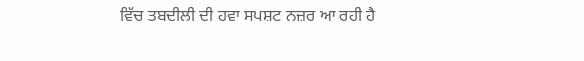ਵਿੱਚ ਤਬਦੀਲੀ ਦੀ ਹਵਾ ਸਪਸ਼ਟ ਨਜ਼ਰ ਆ ਰਹੀ ਹੈ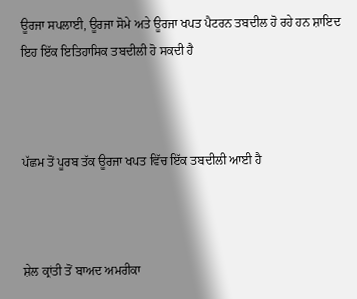ਊਰਜਾ ਸਪਲਾਈ, ਊਰਜਾ ਸੋਮੇ ਅਤੇ ਊਰਜਾ ਖਪਤ ਪੈਟਰਨ ਤਬਦੀਲ ਹੋ ਰਹੇ ਹਨ ਸ਼ਾਇਦ ਇਹ ਇੱਕ ਇਤਿਹਾਸਿਕ ਤਬਦੀਲੀ ਹੋ ਸਕਦੀ ਹੈ



ਪੱਛਮ ਤੋਂ ਪੂਰਬ ਤੱਕ ਊਰਜਾ ਖਪਤ ਵਿੱਚ ਇੱਕ ਤਬਦੀਲੀ ਆਈ ਹੈ



ਸ਼ੇਲ ਕ੍ਰਾਂਤੀ ਤੋਂ ਬਾਅਦ ਅਮਰੀਕਾ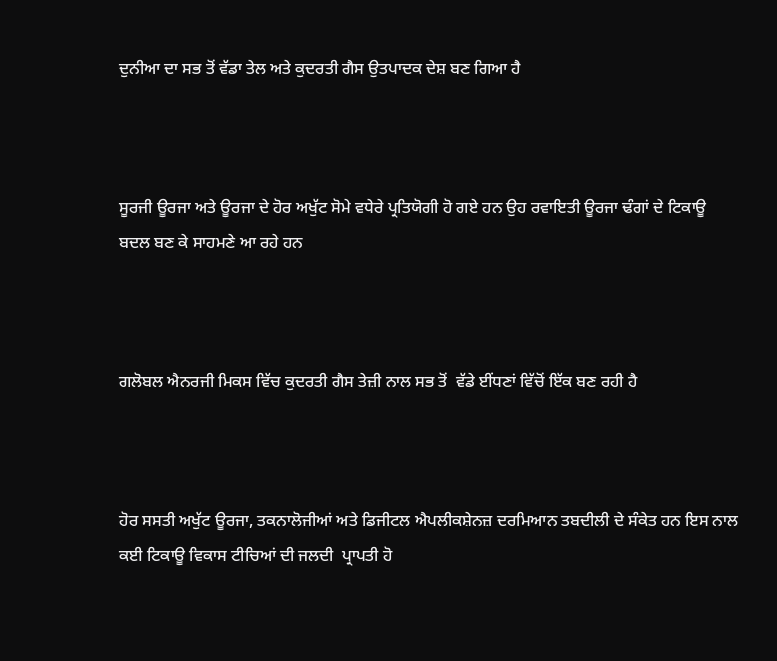ਦੁਨੀਆ ਦਾ ਸਭ ਤੋਂ ਵੱਡਾ ਤੇਲ ਅਤੇ ਕੁਦਰਤੀ ਗੈਸ ਉਤਪਾਦਕ ਦੇਸ਼ ਬਣ ਗਿਆ ਹੈ



ਸੂਰਜੀ ਊਰਜਾ ਅਤੇ ਊਰਜਾ ਦੇ ਹੋਰ ਅਖੁੱਟ ਸੋਮੇ ਵਧੇਰੇ ਪ੍ਰਤਿਯੋਗੀ ਹੋ ਗਏ ਹਨ ਉਹ ਰਵਾਇਤੀ ਊਰਜਾ ਢੰਗਾਂ ਦੇ ਟਿਕਾਊ ਬਦਲ ਬਣ ਕੇ ਸਾਹਮਣੇ ਆ ਰਹੇ ਹਨ



ਗਲੋਬਲ ਐਨਰਜੀ ਮਿਕਸ ਵਿੱਚ ਕੁਦਰਤੀ ਗੈਸ ਤੇਜ਼ੀ ਨਾਲ ਸਭ ਤੋਂ  ਵੱਡੇ ਈਂਧਣਾਂ ਵਿੱਚੋਂ ਇੱਕ ਬਣ ਰਹੀ ਹੈ



ਹੋਰ ਸਸਤੀ ਅਖੁੱਟ ਊਰਜਾ, ਤਕਨਾਲੋਜੀਆਂ ਅਤੇ ਡਿਜੀਟਲ ਐਪਲੀਕਸ਼ੇਨਜ਼ ਦਰਮਿਆਨ ਤਬਦੀਲੀ ਦੇ ਸੰਕੇਤ ਹਨ ਇਸ ਨਾਲ ਕਈ ਟਿਕਾਊ ਵਿਕਾਸ ਟੀਚਿਆਂ ਦੀ ਜਲਦੀ  ਪ੍ਰਾਪਤੀ ਹੋ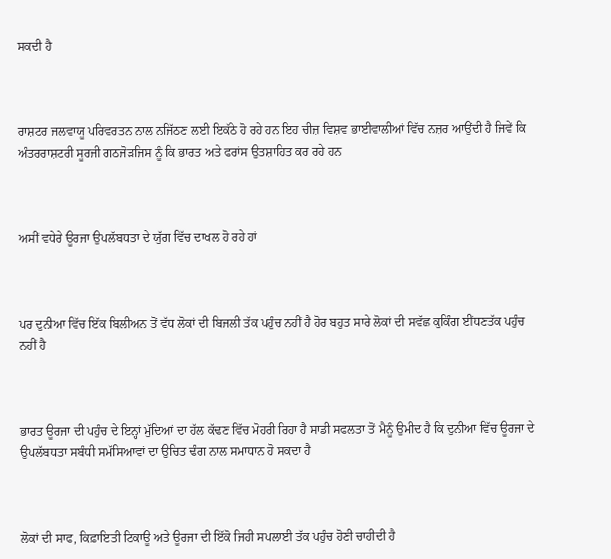ਸਕਦੀ ਹੈ



ਰਾਸ਼ਟਰ ਜਲਵਾਯੂ ਪਰਿਵਰਤਨ ਨਾਲ ਨਜਿੱਠਣ ਲਈ ਇਕੱਠੇ ਹੋ ਰਹੇ ਹਨ ਇਹ ਚੀਜ਼ ਵਿਸ਼ਵ ਭਾਈਵਾਲੀਆਂ ਵਿੱਚ ਨਜ਼ਰ ਆਉਂਦੀ ਹੈ ਜਿਵੇਂ ਕਿ ਅੰਤਰਰਾਸ਼ਟਰੀ ਸੂਰਜੀ ਗਠਜੋੜਜਿਸ ਨੂੰ ਕਿ ਭਾਰਤ ਅਤੇ ਫਰਾਂਸ ਉਤਸ਼ਾਹਿਤ ਕਰ ਰਹੇ ਹਨ



ਅਸੀਂ ਵਧੇਰੇ ਊਰਜਾ ਉਪਲੱਬਧਤਾ ਦੇ ਯੁੱਗ ਵਿੱਚ ਦਾਖਲ ਹੋ ਰਹੇ ਹਾਂ



ਪਰ ਦੁਨੀਆ ਵਿੱਚ ਇੱਕ ਬਿਲੀਅਨ ਤੋਂ ਵੱਧ ਲੋਕਾਂ ਦੀ ਬਿਜਲੀ ਤੱਕ ਪਹੁੰਚ ਨਹੀਂ ਹੈ ਹੋਰ ਬਹੁਤ ਸਾਰੇ ਲੋਕਾਂ ਦੀ ਸਵੱਛ ਕੁਕਿੰਗ ਈਂਧਣਤੱਕ ਪਹੁੰਚ ਨਹੀਂ ਹੈ



ਭਾਰਤ ਊਰਜਾ ਦੀ ਪਹੁੰਚ ਦੇ ਇਨ੍ਹਾਂ ਮੁੱਦਿਆਂ ਦਾ ਹੱਲ ਕੱਢਣ ਵਿੱਚ ਮੋਹਰੀ ਰਿਹਾ ਹੈ ਸਾਡੀ ਸਫਲਤਾ ਤੋਂ ਮੈਨੂੰ ਉਮੀਦ ਹੈ ਕਿ ਦੁਨੀਆ ਵਿੱਚ ਊਰਜਾ ਦੇ ਉਪਲੱਬਧਤਾ ਸਬੰਧੀ ਸਮੱਸਿਆਵਾਂ ਦਾ ਉਚਿਤ ਢੰਗ ਨਾਲ ਸਮਾਧਾਨ ਹੋ ਸਕਦਾ ਹੈ



ਲੋਕਾਂ ਦੀ ਸਾਫ, ਕਿਫ਼ਾਇਤੀ ਟਿਕਾਊ ਅਤੇ ਊਰਜਾ ਦੀ ਇੱਕੋ ਜਿਹੀ ਸਪਲਾਈ ਤੱਕ ਪਹੁੰਚ ਹੋਣੀ ਚਾਹੀਦੀ ਹੈ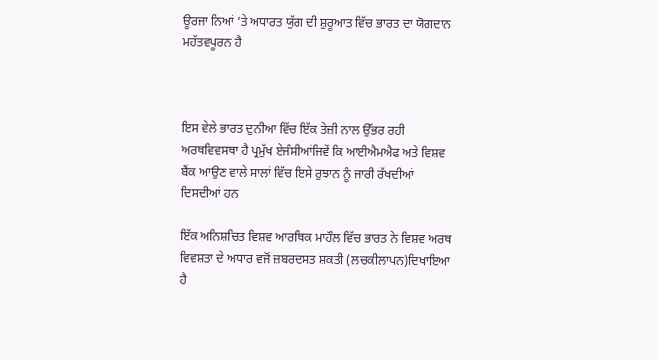ਊਰਜਾ ਨਿਆਂ ‘ਤੇ ਅਧਾਰਤ ਯੁੱਗ ਦੀ ਸ਼ੁਰੂਆਤ ਵਿੱਚ ਭਾਰਤ ਦਾ ਯੋਗਦਾਨ ਮਹੱਤਵਪੂਰਨ ਹੈ



ਇਸ ਵੇਲੇ ਭਾਰਤ ਦੁਨੀਆ ਵਿੱਚ ਇੱਕ ਤੇਜ਼ੀ ਨਾਲ ਉੱਭਰ ਰਹੀ ਅਰਥਵਿਵਸਥਾ ਹੈ ਪ੍ਰਮੁੱਖ ਏਜੰਸੀਆਂਜਿਵੇਂ ਕਿ ਆਈਐਮਐਫ ਅਤੇ ਵਿਸ਼ਵ ਬੈਂਕ ਆਉਣ ਵਾਲੇ ਸਾਲਾਂ ਵਿੱਚ ਇਸੇ ਰੁਝਾਨ ਨੂੰ ਜਾਰੀ ਰੱਖਦੀਆਂ ਦਿਸਦੀਆਂ ਹਨ

ਇੱਕ ਅਨਿਸ਼ਚਿਤ ਵਿਸ਼ਵ ਆਰਥਿਕ ਮਾਹੌਲ ਵਿੱਚ ਭਾਰਤ ਨੇ ਵਿਸ਼ਵ ਅਰਥ ਵਿਵਸ਼ਤਾ ਦੇ ਅਧਾਰ ਵਜੋਂ ਜ਼ਬਰਦਸਤ ਸ਼ਕਤੀ (ਲਚਕੀਲਾਪਨ)ਦਿਖਾਇਆ ਹੈ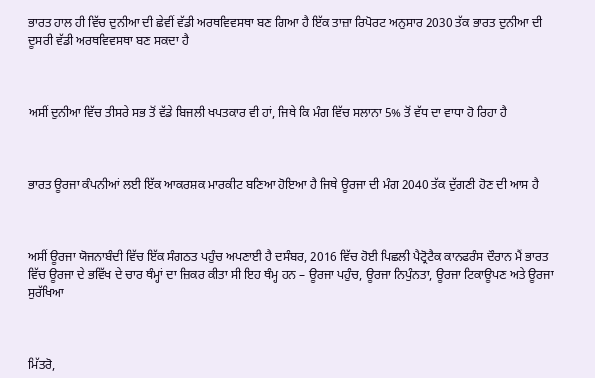ਭਾਰਤ ਹਾਲ ਹੀ ਵਿੱਚ ਦੁਨੀਆ ਦੀ ਛੇਵੀਂ ਵੱਡੀ ਅਰਥਵਿਵਸਥਾ ਬਣ ਗਿਆ ਹੈ ਇੱਕ ਤਾਜ਼ਾ ਰਿਪੋਰਟ ਅਨੁਸਾਰ 2030 ਤੱਕ ਭਾਰਤ ਦੁਨੀਆ ਦੀ ਦੂਸਰੀ ਵੱਡੀ ਅਰਥਵਿਵਸਥਾ ਬਣ ਸਕਦਾ ਹੈ



ਅਸੀਂ ਦੁਨੀਆ ਵਿੱਚ ਤੀਸਰੇ ਸਭ ਤੋਂ ਵੱਡੇ ਬਿਜਲੀ ਖਪਤਕਾਰ ਵੀ ਹਾਂ, ਜਿਥੇ ਕਿ ਮੰਗ ਵਿੱਚ ਸਲਾਨਾ 5% ਤੋਂ ਵੱਧ ਦਾ ਵਾਧਾ ਹੋ ਰਿਹਾ ਹੈ



ਭਾਰਤ ਊਰਜਾ ਕੰਪਨੀਆਂ ਲਈ ਇੱਕ ਆਕਰਸ਼ਕ ਮਾਰਕੀਟ ਬਣਿਆ ਹੋਇਆ ਹੈ ਜਿਥੇ ਊਰਜਾ ਦੀ ਮੰਗ 2040 ਤੱਕ ਦੁੱਗਣੀ ਹੋਣ ਦੀ ਆਸ ਹੈ



ਅਸੀਂ ਊਰਜਾ ਯੋਜਨਾਬੰਦੀ ਵਿੱਚ ਇੱਕ ਸੰਗਠਤ ਪਹੁੰਚ ਅਪਣਾਈ ਹੈ ਦਸੰਬਰ, 2016 ਵਿੱਚ ਹੋਈ ਪਿਛਲੀ ਪੈਟ੍ਰੋਟੈਕ ਕਾਨਫਰੰਸ ਦੌਰਾਨ ਮੈਂ ਭਾਰਤ ਵਿੱਚ ਊਰਜਾ ਦੇ ਭਵਿੱਖ ਦੇ ਚਾਰ ਥੰਮ੍ਹਾਂ ਦਾ ਜ਼ਿਕਰ ਕੀਤਾ ਸੀ ਇਹ ਥੰਮ੍ਹ ਹਨ – ਊਰਜਾ ਪਹੁੰਚ, ਊਰਜਾ ਨਿਪੁੰਨਤਾ, ਊਰਜਾ ਟਿਕਾਊਪਣ ਅਤੇ ਊਰਜਾ ਸੁਰੱਖਿਆ



ਮਿੱਤਰੋ,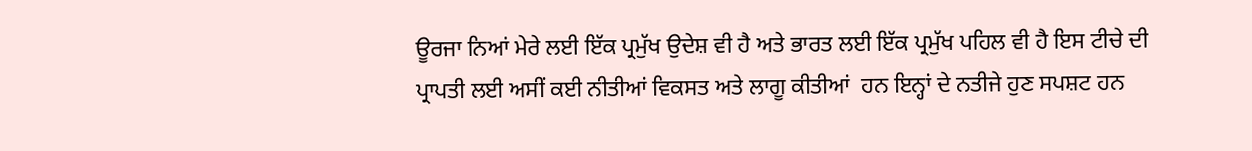ਊਰਜਾ ਨਿਆਂ ਮੇਰੇ ਲਈ ਇੱਕ ਪ੍ਰਮੁੱਖ ਉਦੇਸ਼ ਵੀ ਹੈ ਅਤੇ ਭਾਰਤ ਲਈ ਇੱਕ ਪ੍ਰਮੁੱਖ ਪਹਿਲ ਵੀ ਹੈ ਇਸ ਟੀਚੇ ਦੀ ਪ੍ਰਾਪਤੀ ਲਈ ਅਸੀਂ ਕਈ ਨੀਤੀਆਂ ਵਿਕਸਤ ਅਤੇ ਲਾਗੂ ਕੀਤੀਆਂ  ਹਨ ਇਨ੍ਹਾਂ ਦੇ ਨਤੀਜੇ ਹੁਣ ਸਪਸ਼ਟ ਹਨ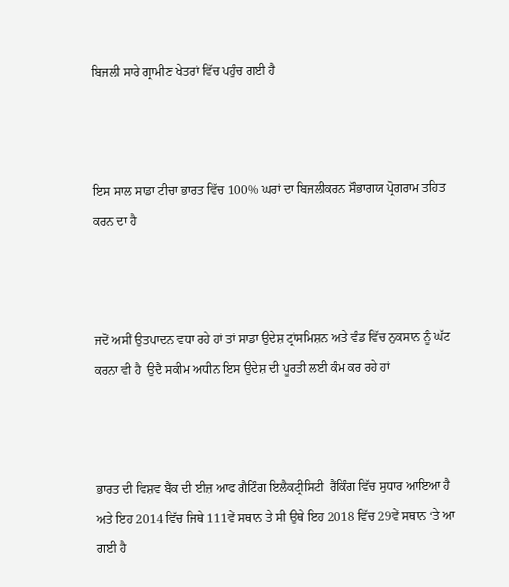ਬਿਜਲੀ ਸਾਰੇ ਗ੍ਰਾਮੀਣ ਖੇਤਰਾਂ ਵਿੱਚ ਪਹੁੰਚ ਗਈ ਹੈ



ਇਸ ਸਾਲ ਸਾਡਾ ਟੀਚਾ ਭਾਰਤ ਵਿੱਚ 100% ਘਰਾਂ ਦਾ ਬਿਜਲੀਕਰਨ ਸੌਭਾਗਯ ਪ੍ਰੋਗਰਾਮ ਤਹਿਤ ਕਰਨ ਦਾ ਹੈ



ਜਦੋਂ ਅਸੀਂ ਉਤਪਾਦਨ ਵਧਾ ਰਹੇ ਹਾਂ ਤਾਂ ਸਾਡਾ ਉਦੇਸ਼ ਟ੍ਰਾਂਸਮਿਸ਼ਨ ਅਤੇ ਵੰਡ ਵਿੱਚ ਨੁਕਸਾਨ ਨੂੰ ਘੱਟ ਕਰਨਾ ਵੀ ਹੈ  ਉਦੈ ਸਕੀਮ ਅਧੀਨ ਇਸ ਉਦੇਸ਼ ਦੀ ਪੂਰਤੀ ਲਈ ਕੰਮ ਕਰ ਰਹੇ ਹਾਂ



ਭਾਰਤ ਦੀ ਵਿਸ਼ਵ ਬੈਂਕ ਦੀ ਈਜ਼ ਆਫ ਗੈਟਿੰਗ ਇਲੈਕਟ੍ਰੀਸਿਟੀ  ਰੈਂਕਿੰਗ ਵਿੱਚ ਸੁਧਾਰ ਆਇਆ ਹੈ ਅਤੇ ਇਹ 2014 ਵਿੱਚ ਜਿਥੇ 111ਵੇਂ ਸਥਾਨ ਤੇ ਸੀ ਉਥੇ ਇਹ 2018 ਵਿੱਚ 29ਵੇਂ ਸਥਾਨ ‘ਤੇ ਆ ਗਈ ਹੈ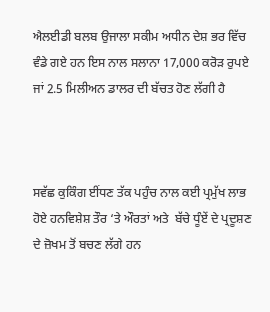ਐਲਈਡੀ ਬਲਬ ਉਜਾਲਾ ਸਕੀਮ ਅਧੀਨ ਦੇਸ਼ ਭਰ ਵਿੱਚ ਵੰਡੇ ਗਏ ਹਨ ਇਸ ਨਾਲ ਸਲਾਨਾ 17,000 ਕਰੋੜ ਰੁਪਏ ਜਾਂ 2.5 ਮਿਲੀਅਨ ਡਾਲਰ ਦੀ ਬੱਚਤ ਹੋਣ ਲੱਗੀ ਹੈ



ਸਵੱਛ ਕੁਕਿੰਗ ਈਂਧਣ ਤੱਕ ਪਹੁੰਚ ਨਾਲ ਕਈ ਪ੍ਰਮੁੱਖ ਲਾਭ ਹੋਏ ਹਨਵਿਸ਼ੇਸ਼ ਤੌਰ ‘ਤੇ ਔਰਤਾਂ ਅਤੇ  ਬੱਚੇ ਧੂੰਏਂ ਦੇ ਪ੍ਰਦੂਸ਼ਣ ਦੇ ਜ਼ੋਖਮ ਤੋਂ ਬਚਣ ਲੱਗੇ ਹਨ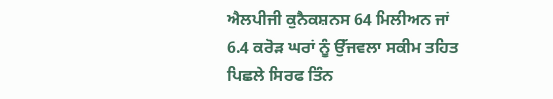ਐਲਪੀਜੀ ਕੁਨੈਕਸ਼ਨਸ 64 ਮਿਲੀਅਨ ਜਾਂ 6.4 ਕਰੋੜ ਘਰਾਂ ਨੂੰ ਉੱਜਵਲਾ ਸਕੀਮ ਤਹਿਤ ਪਿਛਲੇ ਸਿਰਫ ਤਿੰਨ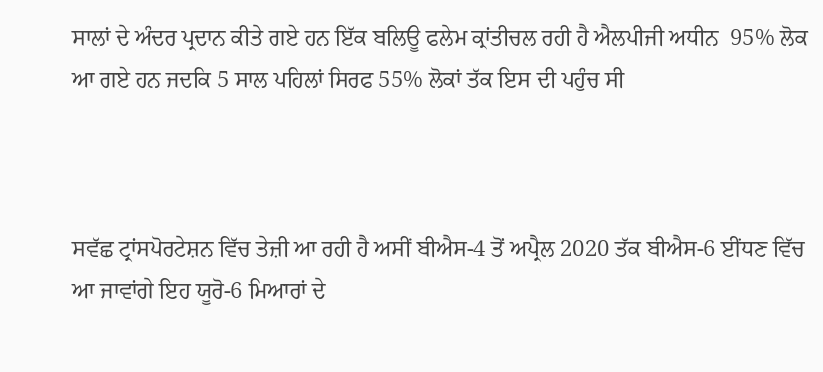ਸਾਲਾਂ ਦੇ ਅੰਦਰ ਪ੍ਰਦਾਨ ਕੀਤੇ ਗਏ ਹਨ ਇੱਕ ਬਲਿਊ ਫਲੇਮ ਕ੍ਰਾਂਤੀਚਲ ਰਹੀ ਹੈ ਐਲਪੀਜੀ ਅਧੀਨ  95% ਲੋਕ ਆ ਗਏ ਹਨ ਜਦਕਿ 5 ਸਾਲ ਪਹਿਲਾਂ ਸਿਰਫ 55% ਲੋਕਾਂ ਤੱਕ ਇਸ ਦੀ ਪਹੁੰਚ ਸੀ



ਸਵੱਛ ਟ੍ਰਾਂਸਪੋਰਟੇਸ਼ਨ ਵਿੱਚ ਤੇਜ਼ੀ ਆ ਰਹੀ ਹੈ ਅਸੀਂ ਬੀਐਸ-4 ਤੋਂ ਅਪ੍ਰੈਲ 2020 ਤੱਕ ਬੀਐਸ-6 ਈਂਧਣ ਵਿੱਚ ਆ ਜਾਵਾਂਗੇ ਇਹ ਯੂਰੋ-6 ਮਿਆਰਾਂ ਦੇ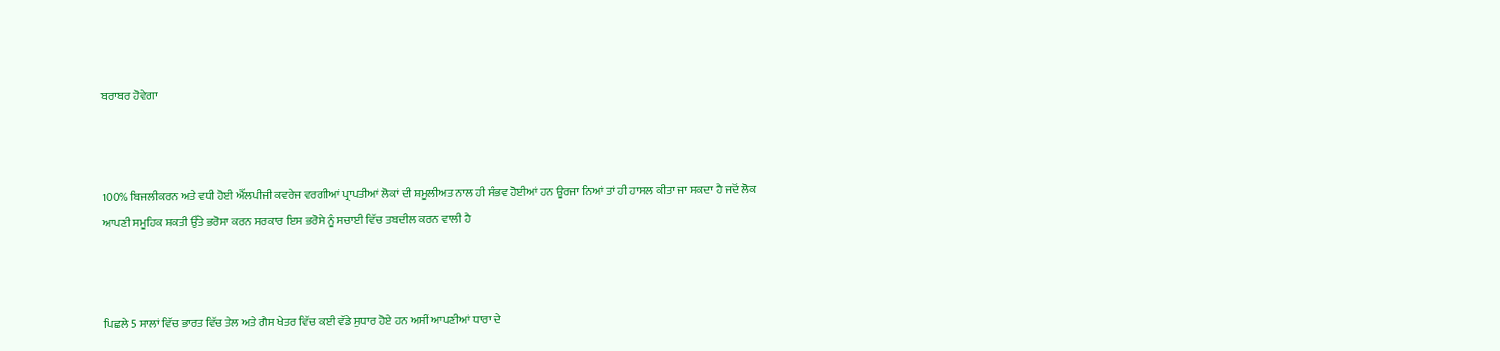ਬਰਾਬਰ ਹੋਵੇਗਾ



100% ਬਿਜਲੀਕਰਨ ਅਤੇ ਵਧੀ ਹੋਈ ਐੱਲਪੀਜੀ ਕਵਰੇਜ ਵਰਗੀਆਂ ਪ੍ਰਾਪਤੀਆਂ ਲੋਕਾਂ ਦੀ ਸ਼ਮੂਲੀਅਤ ਨਾਲ ਹੀ ਸੰਭਵ ਹੋਈਆਂ ਹਨ ਊਰਜਾ ਨਿਆਂ ਤਾਂ ਹੀ ਹਾਸਲ ਕੀਤਾ ਜਾ ਸਕਦਾ ਹੈ ਜਦੋਂ ਲੋਕ ਆਪਣੀ ਸਮੂਹਿਕ ਸ਼ਕਤੀ ਉੱਤੇ ਭਰੋਸਾ ਕਰਨ ਸਰਕਾਰ ਇਸ ਭਰੋਸੇ ਨੂੰ ਸਚਾਈ ਵਿੱਚ ਤਬਦੀਲ ਕਰਨ ਵਾਲੀ ਹੈ



ਪਿਛਲੇ 5 ਸਾਲਾਂ ਵਿੱਚ ਭਾਰਤ ਵਿੱਚ ਤੇਲ ਅਤੇ ਗੈਸ ਖੇਤਰ ਵਿੱਚ ਕਈ ਵੱਡੇ ਸੁਧਾਰ ਹੋਏ ਹਨ ਅਸੀਂ ਆਪਣੀਆਂ ਧਾਰਾ ਦੇ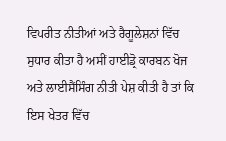ਵਿਪਰੀਤ ਨੀਤੀਆਂ ਅਤੇ ਰੈਗੂਲੇਸ਼ਨਾਂ ਵਿੱਚ ਸੁਧਾਰ ਕੀਤਾ ਹੈ ਅਸੀਂ ਹਾਈਡ੍ਰੋ ਕਾਰਬਨ ਖੋਜ ਅਤੇ ਲਾਈਸੈਂਸਿੰਗ ਨੀਤੀ ਪੇਸ਼ ਕੀਤੀ ਹੈ ਤਾਂ ਕਿ ਇਸ ਖੇਤਰ ਵਿੱਚ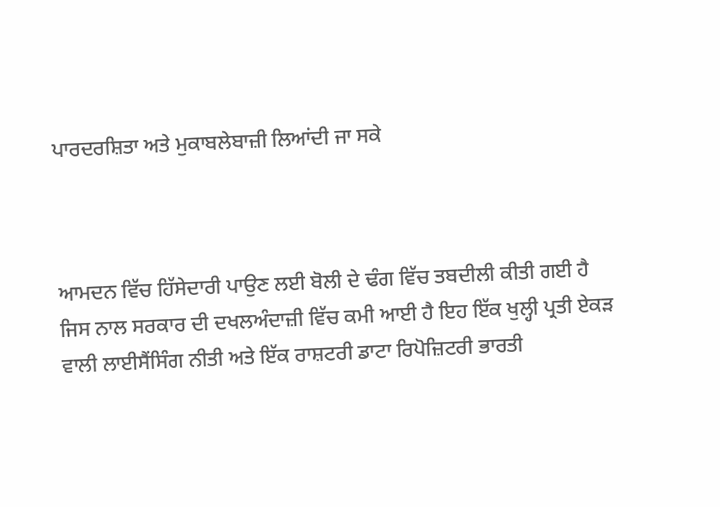ਪਾਰਦਰਸ਼ਿਤਾ ਅਤੇ ਮੁਕਾਬਲੇਬਾਜ਼ੀ ਲਿਆਂਦੀ ਜਾ ਸਕੇ



ਆਮਦਨ ਵਿੱਚ ਹਿੱਸੇਦਾਰੀ ਪਾਉਣ ਲਈ ਬੋਲੀ ਦੇ ਢੰਗ ਵਿੱਚ ਤਬਦੀਲੀ ਕੀਤੀ ਗਈ ਹੈ ਜਿਸ ਨਾਲ ਸਰਕਾਰ ਦੀ ਦਖਲਅੰਦਾਜ਼ੀ ਵਿੱਚ ਕਮੀ ਆਈ ਹੈ ਇਹ ਇੱਕ ਖੁਲ੍ਹੀ ਪ੍ਰਤੀ ਏਕੜ ਵਾਲੀ ਲਾਈਸੈਂਸਿੰਗ ਨੀਤੀ ਅਤੇ ਇੱਕ ਰਾਸ਼ਟਰੀ ਡਾਟਾ ਰਿਪੋਜ਼ਿਟਰੀ ਭਾਰਤੀ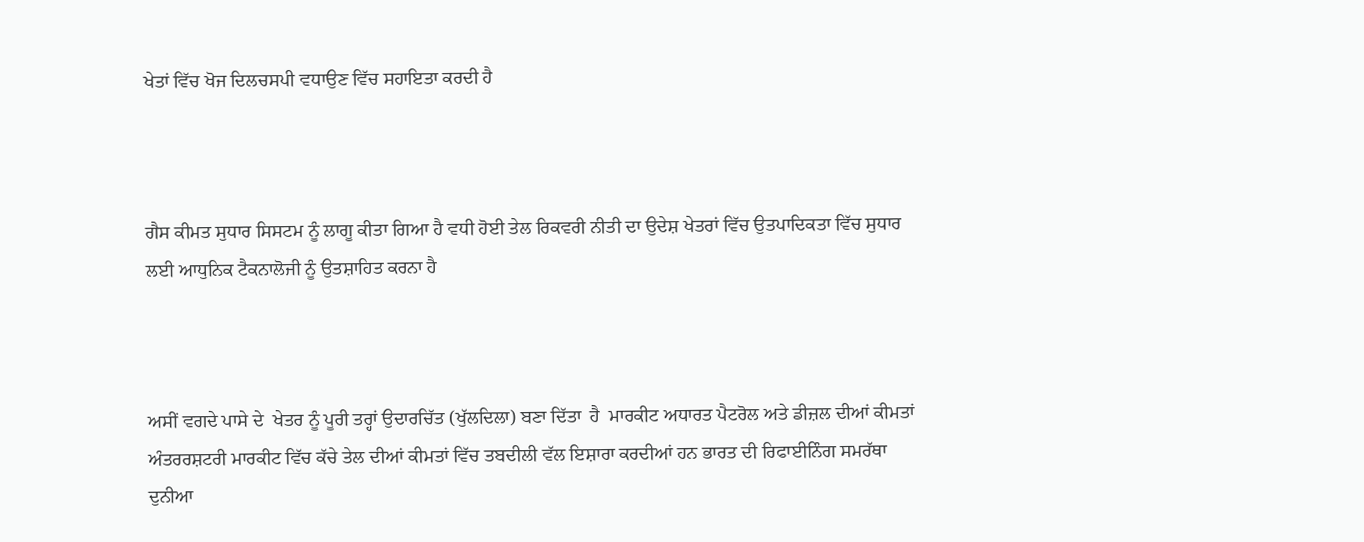ਖੇਤਾਂ ਵਿੱਚ ਖੋਜ ਦਿਲਚਸਪੀ ਵਧਾਉਣ ਵਿੱਚ ਸਹਾਇਤਾ ਕਰਦੀ ਹੈ



ਗੈਸ ਕੀਮਤ ਸੁਧਾਰ ਸਿਸਟਮ ਨੂੰ ਲਾਗੂ ਕੀਤਾ ਗਿਆ ਹੈ ਵਧੀ ਹੋਈ ਤੇਲ ਰਿਕਵਰੀ ਨੀਤੀ ਦਾ ਉਦੇਸ਼ ਖੇਤਰਾਂ ਵਿੱਚ ਉਤਪਾਦਿਕਤਾ ਵਿੱਚ ਸੁਧਾਰ ਲਈ ਆਧੁਨਿਕ ਟੈਕਨਾਲੋਜੀ ਨੂੰ ਉਤਸ਼ਾਹਿਤ ਕਰਨਾ ਹੈ



ਅਸੀਂ ਵਗਦੇ ਪਾਸੇ ਦੇ  ਖੇਤਰ ਨੂੰ ਪੂਰੀ ਤਰ੍ਹਾਂ ਉਦਾਰਚਿੱਤ (ਖੁੱਲਦਿਲਾ) ਬਣਾ ਦਿੱਤਾ  ਹੈ  ਮਾਰਕੀਟ ਅਧਾਰਤ ਪੈਟਰੋਲ ਅਤੇ ਡੀਜ਼ਲ ਦੀਆਂ ਕੀਮਤਾਂ ਅੰਤਰਰਸ਼ਟਰੀ ਮਾਰਕੀਟ ਵਿੱਚ ਕੱਚੇ ਤੇਲ ਦੀਆਂ ਕੀਮਤਾਂ ਵਿੱਚ ਤਬਦੀਲੀ ਵੱਲ ਇਸ਼ਾਰਾ ਕਰਦੀਆਂ ਹਨ ਭਾਰਤ ਦੀ ਰਿਫਾਈਨਿੰਗ ਸਮਰੱਥਾ ਦੁਨੀਆ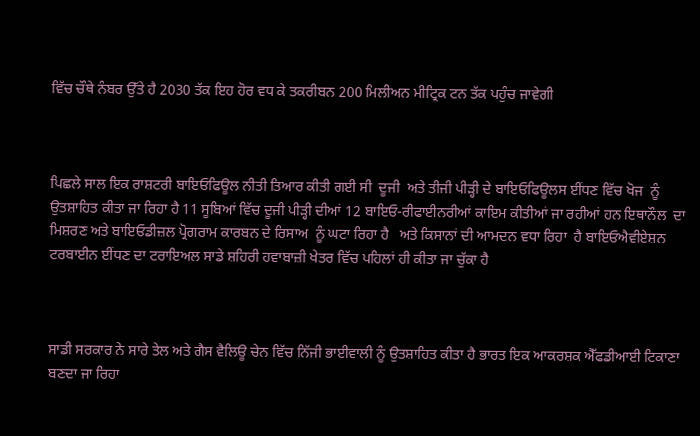ਵਿੱਚ ਚੌਥੇ ਨੰਬਰ ਉੱਤੇ ਹੈ 2030 ਤੱਕ ਇਹ ਹੋਰ ਵਧ ਕੇ ਤਕਰੀਬਨ 200 ਮਿਲੀਅਨ ਮੀਟ੍ਰਿਕ ਟਨ ਤੱਕ ਪਹੁੰਚ ਜਾਵੇਗੀ



ਪਿਛਲੇ ਸਾਲ ਇਕ ਰਾਸ਼ਟਰੀ ਬਾਇਓਫਿਊਲ ਨੀਤੀ ਤਿਆਰ ਕੀਤੀ ਗਈ ਸੀ  ਦੂਜੀ  ਅਤੇ ਤੀਜੀ ਪੀੜ੍ਹੀ ਦੇ ਬਾਇਓਫਿਊਲਸ ਈਂਧਣ ਵਿੱਚ ਖੋਜ  ਨੂੰ ਉਤਸ਼ਾਹਿਤ ਕੀਤਾ ਜਾ ਰਿਹਾ ਹੈ 11 ਸੂਬਿਆਂ ਵਿੱਚ ਦੂਜੀ ਪੀੜ੍ਹੀ ਦੀਆਂ 12 ਬਾਇਓ-ਰੀਫਾਈਨਰੀਆਂ ਕਾਇਮ ਕੀਤੀਆਂ ਜਾ ਰਹੀਆਂ ਹਨ ਇਥਾਨੌਲ  ਦਾ ਮਿਸ਼ਰਣ ਅਤੇ ਬਾਇਓਡੀਜ਼ਲ ਪ੍ਰੋਗਰਾਮ ਕਾਰਬਨ ਦੇ ਰਿਸਾਅ  ਨੂੰ ਘਟਾ ਰਿਹਾ ਹੈ   ਅਤੇ ਕਿਸਾਨਾਂ ਦੀ ਆਮਦਨ ਵਧਾ ਰਿਹਾ  ਹੈ ਬਾਇਓਐਵੀਏਸ਼ਨ ਟਰਬਾਈਨ ਈਂਧਣ ਦਾ ਟਰਾਇਅਲ ਸਾਡੇ ਸ਼ਹਿਰੀ ਹਵਾਬਾਜ਼ੀ ਖੇਤਰ ਵਿੱਚ ਪਹਿਲਾਂ ਹੀ ਕੀਤਾ ਜਾ ਚੁੱਕਾ ਹੈ



ਸਾਡੀ ਸਰਕਾਰ ਨੇ ਸਾਰੇ ਤੇਲ ਅਤੇ ਗੈਸ ਵੈਲਿਊ ਚੇਨ ਵਿੱਚ ਨਿੱਜੀ ਭਾਈਵਾਲੀ ਨੂੰ ਉਤਸ਼ਾਹਿਤ ਕੀਤਾ ਹੈ ਭਾਰਤ ਇਕ ਆਕਰਸ਼ਕ ਐੱਫਡੀਆਈ ਟਿਕਾਣਾ ਬਣਦਾ ਜਾ ਰਿਹਾ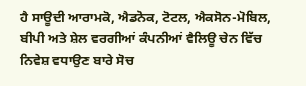ਹੈ ਸਾਊਦੀ ਆਰਾਮਕੋ, ਐਡਨੋਕ, ਟੋਟਲ, ਐਕਸੋਨ-ਮੋਬਿਲ, ਬੀਪੀ ਅਤੇ ਸ਼ੇਲ ਵਰਗੀਆਂ ਕੰਪਨੀਆਂ ਵੈਲਿਊ ਚੇਨ ਵਿੱਚ ਨਿਵੇਸ਼ ਵਧਾਉਣ ਬਾਰੇ ਸੋਚ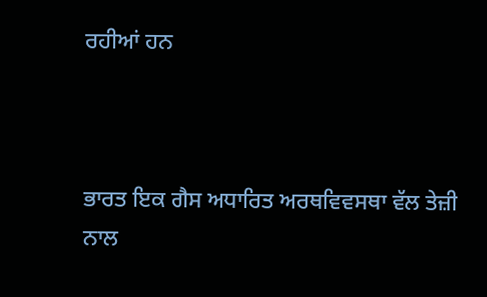ਰਹੀਆਂ ਹਨ



ਭਾਰਤ ਇਕ ਗੈਸ ਅਧਾਰਿਤ ਅਰਥਵਿਵਸਥਾ ਵੱਲ ਤੇਜ਼ੀ ਨਾਲ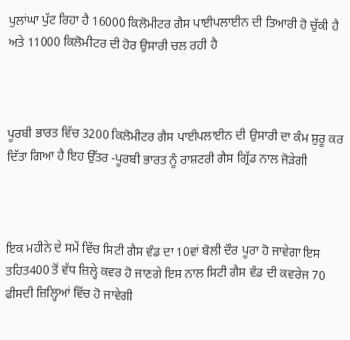ਪੁਲਾਂਘਾ ਪੁੱਟ ਰਿਹਾ ਹੈ 16000 ਕਿਲੋਮੀਟਰ ਗੈਸ ਪਾਈਪਲਾਈਨ ਦੀ ਤਿਆਰੀ ਹੋ ਚੁੱਕੀ ਹੈ ਅਤੇ 11000 ਕਿਲੋਮੀਟਰ ਦੀ ਹੋਰ ਉਸਾਰੀ ਚਲ ਰਹੀ ਹੈ



ਪੂਰਬੀ ਭਾਰਤ ਵਿੱਚ 3200 ਕਿਲੋਮੀਟਰ ਗੈਸ ਪਾਈਪਲਾਈਨ ਦੀ ਉਸਾਰੀ ਦਾ ਕੰਮ ਸ਼ੁਰੂ ਕਰ ਦਿੱਤਾ ਗਿਆ ਹੈ ਇਹ ਉੱਤਰ -ਪੂਰਬੀ ਭਾਰਤ ਨੂੰ ਰਾਸ਼ਟਰੀ ਗੈਸ ਗ੍ਰਿੱਡ ਨਾਲ ਜੋੜੇਗੀ



ਇਕ ਮਹੀਨੇ ਦੇ ਸਮੇਂ ਵਿੱਚ ਸਿਟੀ ਗੈਸ ਵੰਡ ਦਾ 10ਵਾਂ ਬੋਲੀ ਦੌਰ ਪੂਰਾ ਹੋ ਜਾਵੇਗਾ ਇਸ ਤਹਿਤ400 ਤੋਂ ਵੱਧ ਜ਼ਿਲ੍ਹੇ ਕਵਰ ਹੋ ਜਾਣਗੇ ਇਸ ਨਾਲ ਸਿਟੀ ਗੈਸ ਵੰਡ ਦੀ ਕਵਰੇਜ 70 ਫੀਸਦੀ ਜ਼ਿਲ੍ਹਿਆਂ ਵਿੱਚ ਹੋ ਜਾਵੇਗੀ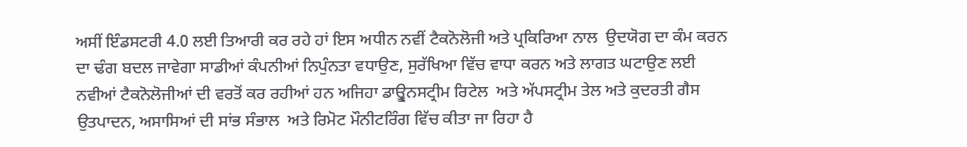ਅਸੀਂ ਇੰਡਸਟਰੀ 4.0 ਲਈ ਤਿਆਰੀ ਕਰ ਰਹੇ ਹਾਂ ਇਸ ਅਧੀਨ ਨਵੀਂ ਟੈਕਨੋਲੋਜੀ ਅਤੇ ਪ੍ਰਕਿਰਿਆ ਨਾਲ  ਉਦਯੋਗ ਦਾ ਕੰਮ ਕਰਨ ਦਾ ਢੰਗ ਬਦਲ ਜਾਵੇਗਾ ਸਾਡੀਆਂ ਕੰਪਨੀਆਂ ਨਿਪੁੰਨਤਾ ਵਧਾਉਣ, ਸੁਰੱਖਿਆ ਵਿੱਚ ਵਾਧਾ ਕਰਨ ਅਤੇ ਲਾਗਤ ਘਟਾਉਣ ਲਈ  ਨਵੀਆਂ ਟੈਕਨੋਲੋਜੀਆਂ ਦੀ ਵਰਤੋਂ ਕਰ ਰਹੀਆਂ ਹਨ ਅਜਿਹਾ ਡਾਊ੍ਵਨਸਟ੍ਰੀਮ ਰਿਟੇਲ  ਅਤੇ ਅੱਪਸਟ੍ਰੀਮ ਤੇਲ ਅਤੇ ਕੁਦਰਤੀ ਗੈਸ ਉਤਪਾਦਨ, ਅਸਾਸਿਆਂ ਦੀ ਸਾਂਭ ਸੰਭਾਲ  ਅਤੇ ਰਿਮੋਟ ਮੌਨੀਟਰਿੰਗ ਵਿੱਚ ਕੀਤਾ ਜਾ ਰਿਹਾ ਹੈ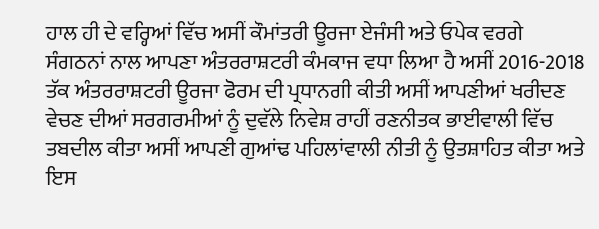ਹਾਲ ਹੀ ਦੇ ਵਰ੍ਹਿਆਂ ਵਿੱਚ ਅਸੀਂ ਕੌਮਾਂਤਰੀ ਊਰਜਾ ਏਜੰਸੀ ਅਤੇ ਓਪੇਕ ਵਰਗੇ ਸੰਗਠਨਾਂ ਨਾਲ ਆਪਣਾ ਅੰਤਰਰਾਸ਼ਟਰੀ ਕੰਮਕਾਜ ਵਧਾ ਲਿਆ ਹੈ ਅਸੀਂ 2016-2018 ਤੱਕ ਅੰਤਰਰਾਸ਼ਟਰੀ ਊਰਜਾ ਫੋਰਮ ਦੀ ਪ੍ਰਧਾਨਗੀ ਕੀਤੀ ਅਸੀਂ ਆਪਣੀਆਂ ਖਰੀਦਣ ਵੇਚਣ ਦੀਆਂ ਸਰਗਰਮੀਆਂ ਨੂੰ ਦੁਵੱਲੇ ਨਿਵੇਸ਼ ਰਾਹੀਂ ਰਣਨੀਤਕ ਭਾਈਵਾਲੀ ਵਿੱਚ ਤਬਦੀਲ ਕੀਤਾ ਅਸੀਂ ਆਪਣੀ ਗੁਆਂਢ ਪਹਿਲਾਂਵਾਲੀ ਨੀਤੀ ਨੂੰ ਉਤਸ਼ਾਹਿਤ ਕੀਤਾ ਅਤੇ ਇਸ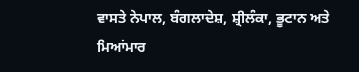ਵਾਸਤੇ ਨੇਪਾਲ, ਬੰਗਲਾਦੇਸ਼, ਸ਼੍ਰੀਲੰਕਾ, ਭੂਟਾਨ ਅਤੇ ਮਿਆਂਮਾਰ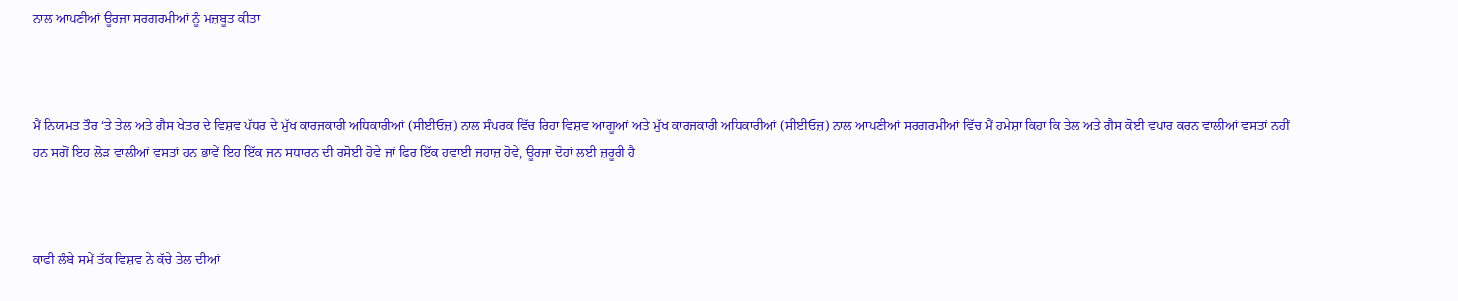ਨਾਲ ਆਪਣੀਆਂ ਊਰਜਾ ਸਰਗਰਮੀਆਂ ਨੂੰ ਮਜ਼ਬੂਤ ਕੀਤਾ



ਮੈਂ ਨਿਯਮਤ ਤੌਰ ‘ਤੇ ਤੇਲ ਅਤੇ ਗੈਸ ਖੇਤਰ ਦੇ ਵਿਸ਼ਵ ਪੱਧਰ ਦੇ ਮੁੱਖ ਕਾਰਜਕਾਰੀ ਅਧਿਕਾਰੀਆਂ (ਸੀਈਓਜ਼) ਨਾਲ ਸੰਪਰਕ ਵਿੱਚ ਰਿਹਾ ਵਿਸ਼ਵ ਆਗੂਆਂ ਅਤੇ ਮੁੱਖ ਕਾਰਜਕਾਰੀ ਅਧਿਕਾਰੀਆਂ (ਸੀਈਓਜ਼) ਨਾਲ ਆਪਣੀਆਂ ਸਰਗਰਮੀਆਂ ਵਿੱਚ ਮੈਂ ਹਮੇਸ਼ਾ ਕਿਹਾ ਕਿ ਤੇਲ ਅਤੇ ਗੈਸ ਕੋਈ ਵਪਾਰ ਕਰਨ ਵਾਲੀਆਂ ਵਸਤਾਂ ਨਹੀਂ ਹਨ ਸਗੋਂ ਇਹ ਲੋੜ ਵਾਲੀਆਂ ਵਸਤਾਂ ਹਨ ਭਾਵੇਂ ਇਹ ਇੱਕ ਜਨ ਸਧਾਰਨ ਦੀ ਰਸੋਈ ਹੋਵੇ ਜਾਂ ਫਿਰ ਇੱਕ ਹਵਾਈ ਜਹਾਜ਼ ਹੋਵੇ, ਊਰਜਾ ਦੋਹਾਂ ਲਈ ਜ਼ਰੂਰੀ ਹੈ



ਕਾਫੀ ਲੰਬੇ ਸਮੇਂ ਤੱਕ ਵਿਸ਼ਵ ਨੇ ਕੱਚੇ ਤੇਲ ਦੀਆਂ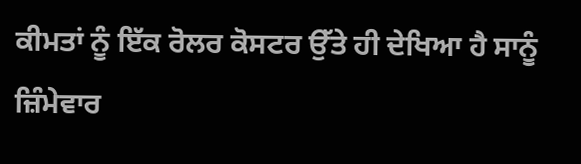ਕੀਮਤਾਂ ਨੂੰ ਇੱਕ ਰੋਲਰ ਕੋਸਟਰ ਉੱਤੇ ਹੀ ਦੇਖਿਆ ਹੈ ਸਾਨੂੰ ਜ਼ਿੰਮੇਵਾਰ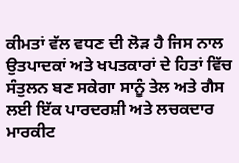ਕੀਮਤਾਂ ਵੱਲ ਵਧਣ ਦੀ ਲੋੜ ਹੈ ਜਿਸ ਨਾਲ ਉਤਪਾਦਕਾਂ ਅਤੇ ਖਪਤਕਾਰਾਂ ਦੇ ਹਿਤਾਂ ਵਿੱਚ ਸੰਤੁਲਨ ਬਣ ਸਕੇਗਾ ਸਾਨੂੰ ਤੇਲ ਅਤੇ ਗੈਸ ਲਈ ਇੱਕ ਪਾਰਦਰਸ਼ੀ ਅਤੇ ਲਚਕਦਾਰ ਮਾਰਕੀਟ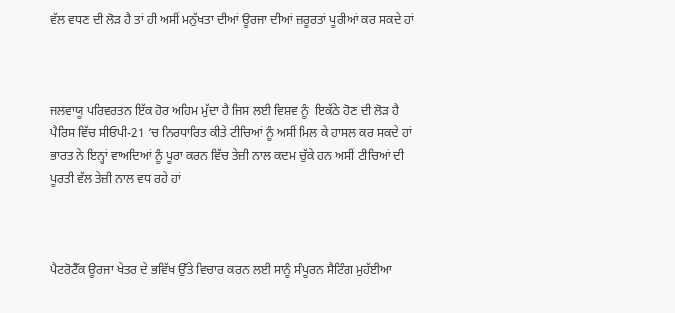ਵੱਲ ਵਧਣ ਦੀ ਲੋੜ ਹੈ ਤਾਂ ਹੀ ਅਸੀਂ ਮਨੁੱਖਤਾ ਦੀਆਂ ਊਰਜਾ ਦੀਆਂ ਜ਼ਰੂਰਤਾਂ ਪੂਰੀਆਂ ਕਰ ਸਕਦੇ ਹਾਂ



ਜਲਵਾਯੂ ਪਰਿਵਰਤਨ ਇੱਕ ਹੋਰ ਅਹਿਮ ਮੁੱਦਾ ਹੈ ਜਿਸ ਲਈ ਵਿਸ਼ਵ ਨੂੰ  ਇਕੱਠੇ ਹੋਣ ਦੀ ਲੋੜ ਹੈ ਪੈਰਿਸ ਵਿੱਚ ਸੀਓਪੀ-21 ‘ਚ ਨਿਰਧਾਰਿਤ ਕੀਤੇ ਟੀਚਿਆਂ ਨੂੰ ਅਸੀਂ ਮਿਲ ਕੇ ਹਾਸਲ ਕਰ ਸਕਦੇ ਹਾਂ ਭਾਰਤ ਨੇ ਇਨ੍ਹਾਂ ਵਾਅਦਿਆਂ ਨੂੰ ਪੂਰਾ ਕਰਨ ਵਿੱਚ ਤੇਜ਼ੀ ਨਾਲ ਕਦਮ ਚੁੱਕੇ ਹਨ ਅਸੀਂ ਟੀਚਿਆਂ ਦੀ ਪੂਰਤੀ ਵੱਲ ਤੇਜ਼ੀ ਨਾਲ ਵਧ ਰਹੇ ਹਾਂ



ਪੈਟਰੋਟੈੱਕ ਊਰਜਾ ਖੇਤਰ ਦੇ ਭਵਿੱਖ ਉੱਤੇ ਵਿਚਾਰ ਕਰਨ ਲਈ ਸਾਨੂੰ ਸੰਪੂਰਨ ਸੈਟਿੰਗ ਮੁਹੱਈਆ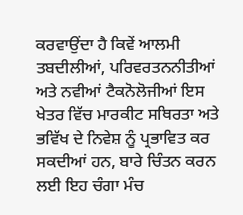ਕਰਵਾਉਂਦਾ ਹੈ ਕਿਵੇਂ ਆਲਮੀ ਤਬਦੀਲੀਆਂ, ਪਰਿਵਰਤਨਨੀਤੀਆਂ ਅਤੇ ਨਵੀਆਂ ਟੈਕਨੋਲੋਜੀਆਂ ਇਸ ਖੇਤਰ ਵਿੱਚ ਮਾਰਕੀਟ ਸਥਿਰਤਾ ਅਤੇ ਭਵਿੱਖ ਦੇ ਨਿਵੇਸ਼ ਨੂੰ ਪ੍ਰਭਾਵਿਤ ਕਰ ਸਕਦੀਆਂ ਹਨ, ਬਾਰੇ ਚਿੰਤਨ ਕਰਨ ਲਈ ਇਹ ਚੰਗਾ ਮੰਚ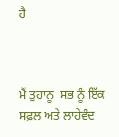ਹੈ



ਮੈਂ ਤੁਹਾਨੂ  ਸਭ ਨੂੰ ਇੱਕ ਸਫ਼ਲ ਅਤੇ ਲਾਹੇਵੰਦ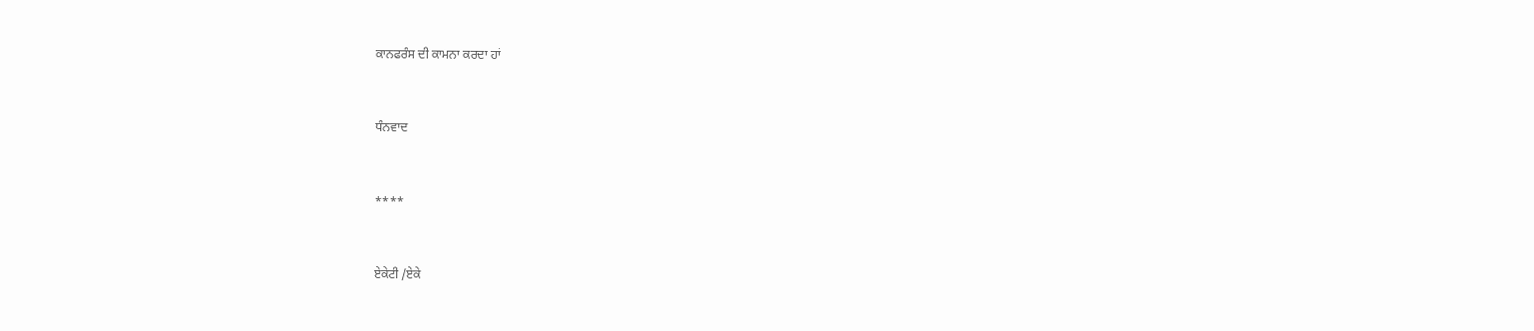ਕਾਨਫਰੰਸ ਦੀ ਕਾਮਨਾ ਕਰਦਾ ਹਾਂ



ਧੰਨਵਾਦ



****



ਏਕੇਟੀ /ਏਕੇ